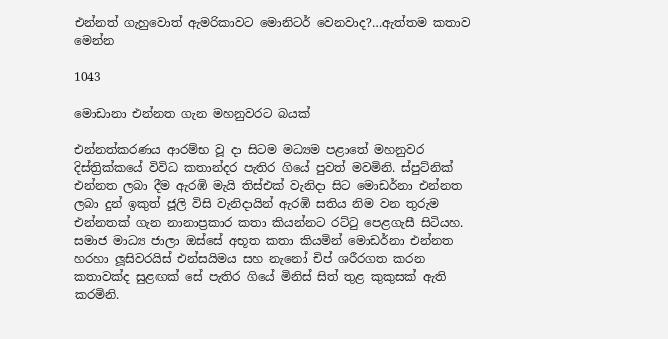එන්නත් ගැහුවොත් ඇමරිකාවට මොනිටර් වෙනවාද?…ඇත්තම කතාව මෙන්න

1043

මොඩානා එන්නත ගැන මහනුවරට බයක්

එන්නත්කරණය ආරම්භ වූ දා සිටම මධ්‍යම පළාතේ මහනුවර දිස්ත්‍රික්කයේ විවිධ කතාන්දර පැතිර ගියේ පුවත් මවමිනි. ස්පුට්නික් එන්නත ලබා දීම ඇරඹි මැයි තිස්එක් වැනිදා සිට මොඩර්නා එන්නත ලබා දුන් ඉකුත් ජූලි විසි වැනිදායින් ඇරඹි සතිය නිම වන තුරුම එන්නතක් ගැන නානාප්‍රකාර කතා කියන්නට රට්ටු පෙළගැසී සිටියහ. සමාජ මාධ්‍ය ජාලා ඔස්සේ අභූත කතා කියමින් මොඩර්නා එන්නත හරහා ලූසිවරයිස් එන්සයිමය සහ නැනෝ චිප් ශරීරගත කරන කතාවක්ද සුළඟක් සේ පැතිර ගියේ මිනිස් සිත් තුළ කුකුසක් ඇති කරමිනි.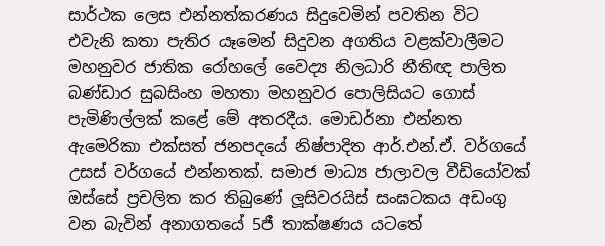සාර්ථක ලෙස එන්නත්කරණය සිදුවෙමින් පවතින විට එවැනි කතා පැතිර යෑමෙන් සිදුවන අගතිය වළක්වාලීමට මහනුවර ජාතික රෝහලේ වෛද්‍ය නිලධාරි නීතිඥ පාලිත බණ්ඩාර සුබසිංහ මහතා මහනුවර පොලිසියට ගොස් පැමිණිල්ලක් කළේ මේ අතරදීය. මොඩර්නා එන්නත ඇමෙරිකා එක්සත් ජනපදයේ නිෂ්පාදිත ආර්.එන්.ඒ. වර්ගයේ උසස් වර්ගයේ එන්නතක්. සමාජ මාධ්‍ය ජාලාවල වීඩියෝවක් ඔස්සේ ප්‍රචලිත කර තිබුණේ ලූසිවරයිස් සංඝටකය අඩංගු වන බැවින් අනාගතයේ 5ජී තාක්ෂණය යටතේ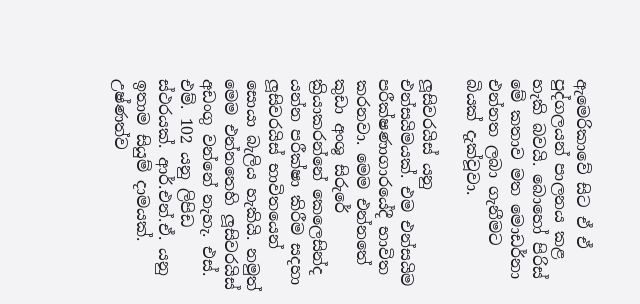ඇමෙරිකාවේ සිට ඒ ඒ පුද්ගලයන් පාලනය කළ හැකි බවයි. බොහෝ පිරිස් මේ කතාව මත මොඩර්නා එන්නත ලබා ගැනීමට බියක් දැක්වූවා.

ලූසිවරයිස් යනු එන්සයිමයක්. එම එන්සයිම පරීක්ෂණාගාරයේදී භාවිත කරනවා. මෙම එන්නතේ කුඩා අංශු සිරුරේ ක්‍රියාකරන්නේ කෙලෙසින්ද යන්න පරීක්ෂා කිරීම සදහා ලූසිවරයිස් භාවිතයෙන් සොයා බැලිය හැකියි. නමුත් මෙම එන්නතෙහි ලූසිවරයිස් අඩංගු වන්නේ නැහැ. එස්. එම්. 102 යනු ලිපිඩ ස්ථරයක්. ආර්.එන්.ඒ. යනු ඉතාම සියුම් දාමයක්. උෂ්ණත්ව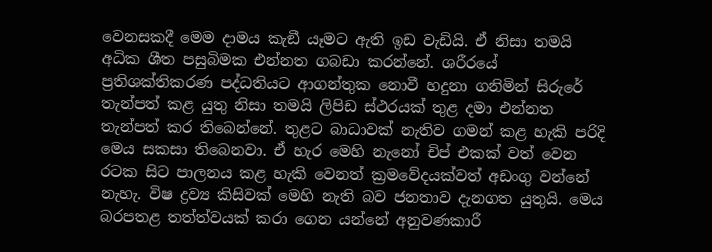වෙනසකදී මෙම දාමය කැඞී යෑමට ඇති ඉඩ වැඩියි. ඒ නිසා තමයි අධික ශීත පසුබිමක එන්නත ගබඩා කරන්නේ. ශරීරයේ ප්‍රතිශක්තිකරණ පද්ධතියට ආගන්තුක නොවී හදුනා ගනිමින් සිරුරේ තැන්පත් කළ යුතු නිසා තමයි ලිපිඩ ස්ථරයක් තුළ දමා එන්නත තැන්පත් කර තිබෙන්නේ. තුළට බාධාවක් නැතිව ගමන් කළ හැකි පරිදි මෙය සකසා තිබෙනවා. ඒ හැර මෙහි නැනෝ චිප් එකක් වත් වෙන රටක සිට පාලනය කළ හැකි වෙනත් ක්‍රමවේදයක්වත් අඩංගු වන්නේ නැහැ. විෂ ද්‍රව්‍ය කිසිවක් මෙහි නැති බව ජනතාව දැනගත යුතුයි. මෙය බරපතළ තත්ත්වයක් කරා ගෙන යන්නේ අනුවණකාරී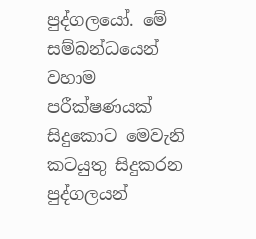පුද්ගලයෝ. මේ සම්බන්ධයෙන් වහාම පරීක්ෂණයක් සිදුකොට මෙවැනි කටයුතු සිදුකරන පුද්ගලයන්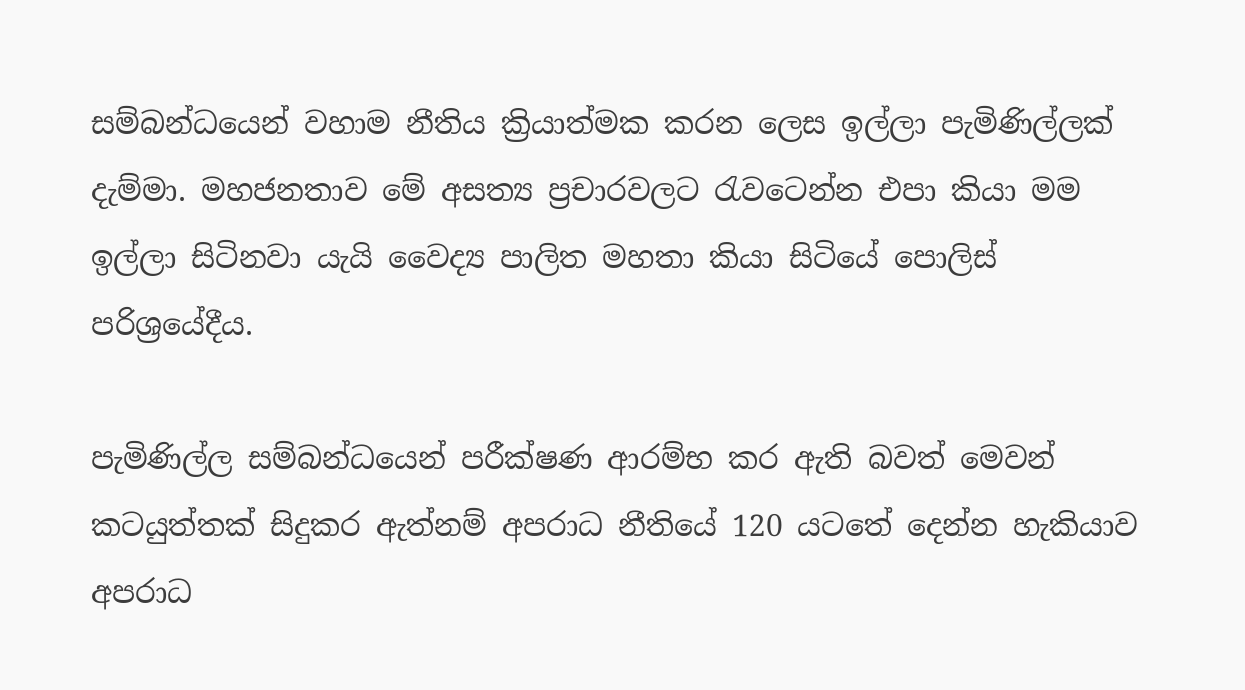සම්බන්ධයෙන් වහාම නීතිය ක්‍රියාත්මක කරන ලෙස ඉල්ලා පැමිණිල්ලක් දැම්මා. මහජනතාව මේ අසත්‍ය ප්‍රචාරවලට රැවටෙන්න එපා කියා මම ඉල්ලා සිටිනවා යැයි වෛද්‍ය පාලිත මහතා කියා සිටියේ පොලිස් පරිශ්‍රයේදීය.

පැමිණිල්ල සම්බන්ධයෙන් පරීක්ෂණ ආරම්භ කර ඇති බවත් මෙවන් කටයුත්තක් සිදුකර ඇත්නම් අපරාධ නීතියේ 120 යටතේ දෙන්න හැකියාව අපරාධ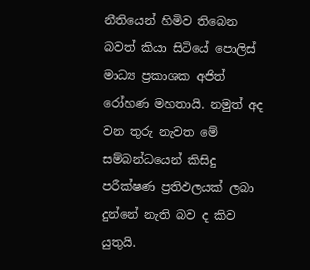නීතියෙන් හිමිව තිබෙන බවත් කියා සිටියේ පොලිස් මාධ්‍ය ප්‍රකාශක අජිත් රෝහණ මහතායි. නමුත් අද වන තුරු නැවත මේ සම්බන්ධයෙන් කිසිදු පරීක්ෂණ ප්‍රතිඵලයක් ලබා දුන්නේ නැති බව ද කිව යුතුයි.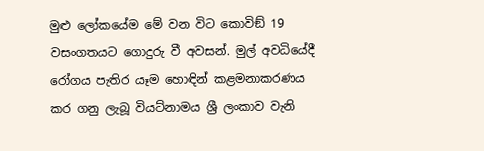මුළු ලෝකයේම මේ වන විට කොවිඞ් 19 වසංගතයට ගොදුරු වී අවසන්. මුල් අවධියේදී රෝගය පැතිර යෑම හොඳින් කළමනාකරණය කර ගනු ලැබූ වියට්නාමය ශ්‍රී ලංකාව වැනි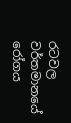රටවල වර්තමානයේ රෝගය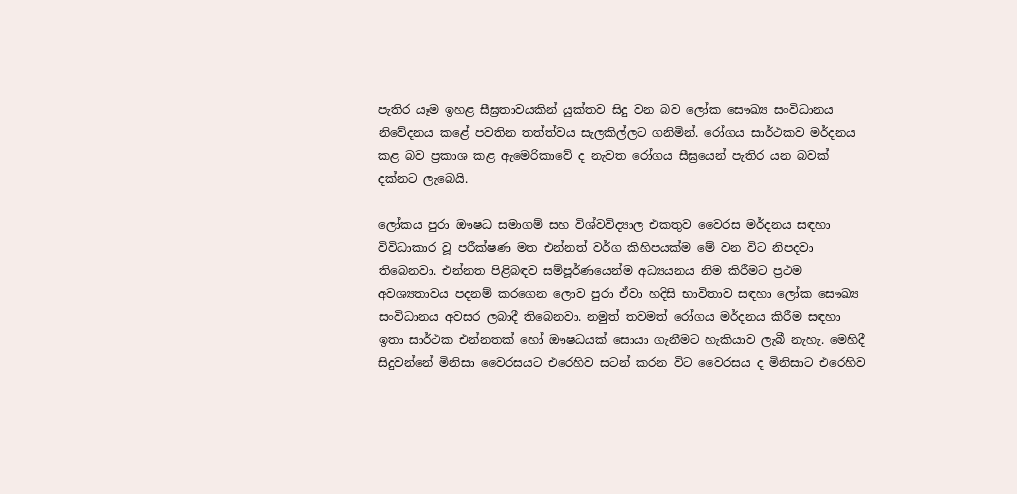පැතිර යෑම ඉහළ සීඝ්‍රතාවයකින් යුක්තව සිදු වන බව ලෝක සෞඛ්‍ය සංවිධානය නිවේදනය කළේ පවතින තත්ත්වය සැලකිල්ලට ගනිමින්. රෝගය සාර්ථකව මර්දනය කළ බව ප්‍රකාශ කළ ඇමෙරිකාවේ ද නැවත රෝගය සීඝ්‍රයෙන් පැතිර යන බවක් දක්නට ලැබෙයි.

ලෝකය පුරා ඖෂධ සමාගම් සහ විශ්වවිද්‍යාල එකතුව වෛරස මර්දනය සඳහා විවිධාකාර වූ පරීක්ෂණ මත එන්නත් වර්ග කිහිපයක්ම මේ වන විට නිපදවා තිබෙනවා. එන්නත පිළිබඳව සම්පූර්ණයෙන්ම අධ්‍යයනය නිම කිරීමට ප්‍රථම අවශ්‍යතාවය පදනම් කරගෙන ලොව පුරා ඒවා හදිසි භාවිතාව සඳහා ලෝක සෞඛ්‍ය සංවිධානය අවසර ලබාදී තිබෙනවා. නමුත් තවමත් රෝගය මර්දනය කිරීම සඳහා ඉතා සාර්ථක එන්නතක් හෝ ඖෂධයක් සොයා ගැනීමට හැකියාව ලැබී නැහැ. මෙහිදී සිදුවන්නේ මිනිසා වෛරසයට එරෙහිව සටන් කරන විට වෛරසය ද මිනිසාට එරෙහිව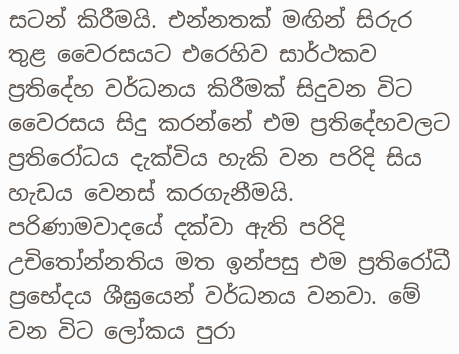සටන් කිරීමයි. එන්නතක් මඟින් සිරුර තුළ වෛරසයට එරෙහිව සාර්ථකව ප්‍රතිදේහ වර්ධනය කිරීමක් සිදුවන විට වෛරසය සිදු කරන්නේ එම ප්‍රතිදේහවලට ප්‍රතිරෝධය දැක්විය හැකි වන පරිදි සිය හැඩය වෙනස් කරගැනීමයි. පරිණාමවාදයේ දක්වා ඇති පරිදි උචිතෝන්නතිය මත ඉන්පසු එම ප්‍රතිරෝධී ප්‍රභේදය ශීඝ්‍රයෙන් වර්ධනය වනවා. මේ වන විට ලෝකය පුරා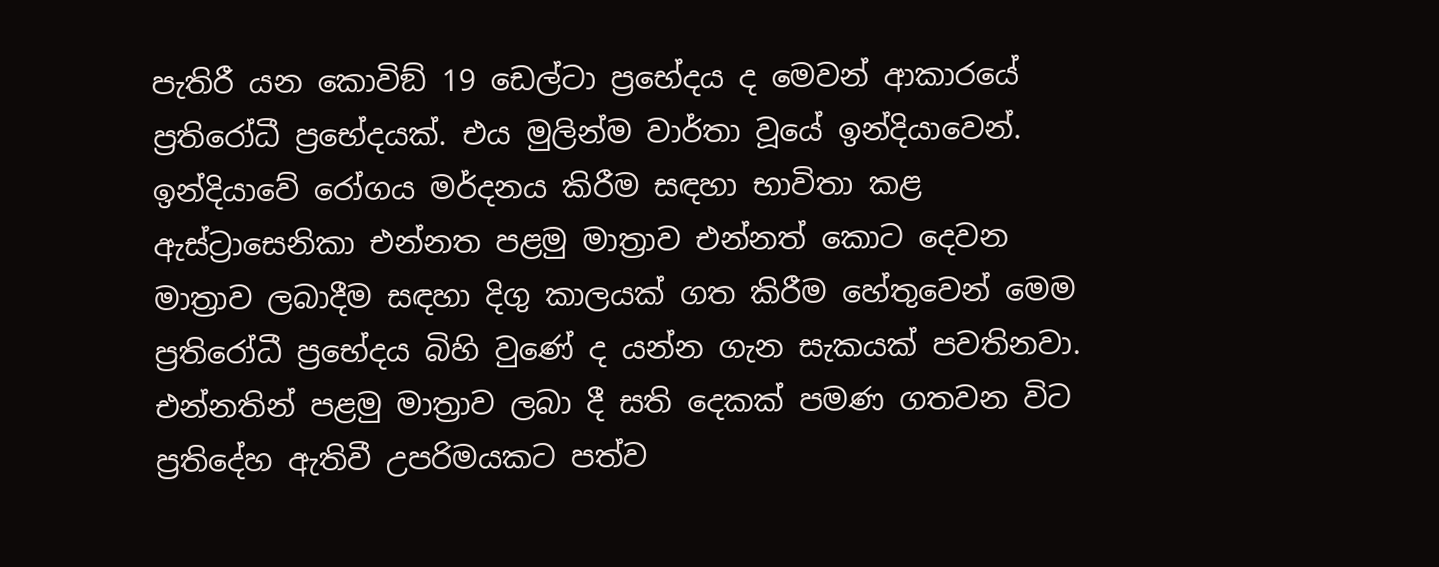පැතිරී යන කොවිඞ් 19 ඩෙල්ටා ප්‍රභේදය ද මෙවන් ආකාරයේ ප්‍රතිරෝධී ප්‍රභේදයක්. එය මුලින්ම වාර්තා වූයේ ඉන්දියාවෙන්. ඉන්දියාවේ රෝගය මර්දනය කිරීම සඳහා භාවිතා කළ ඇස්ට්‍රාසෙනිකා එන්නත පළමු මාත්‍රාව එන්නත් කොට දෙවන මාත්‍රාව ලබාදීම සඳහා දිගු කාලයක් ගත කිරීම හේතුවෙන් මෙම ප්‍රතිරෝධී ප්‍රභේදය බිහි වුණේ ද යන්න ගැන සැකයක් පවතිනවා. එන්නතින් පළමු මාත්‍රාව ලබා දී සති දෙකක් පමණ ගතවන විට ප්‍රතිදේහ ඇතිවී උපරිමයකට පත්ව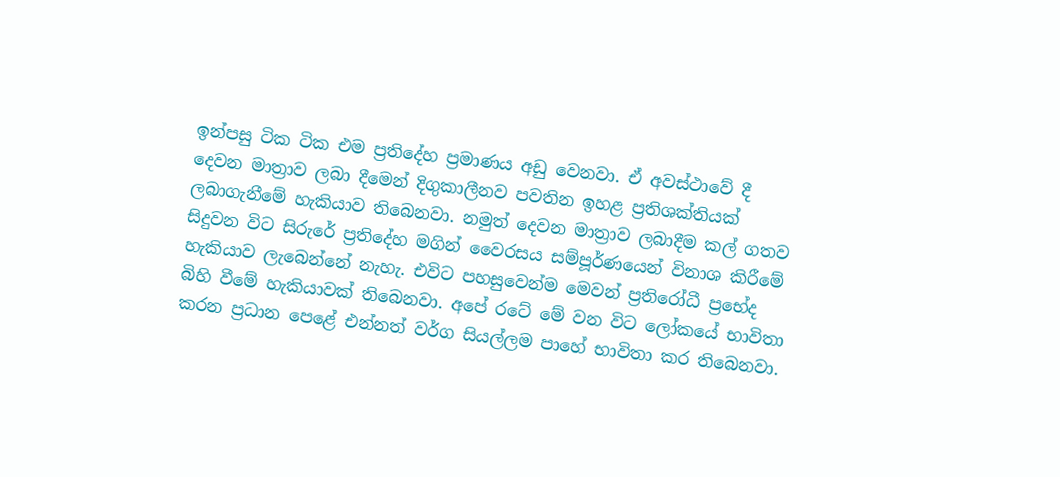ඉන්පසු ටික ටික එම ප්‍රතිදේහ ප්‍රමාණය අඩු වෙනවා. ඒ අවස්ථාවේ දී දෙවන මාත්‍රාව ලබා දීමෙන් දිගුකාලීනව පවතින ඉහළ ප්‍රතිශක්තියක් ලබාගැනීමේ හැකියාව තිබෙනවා. නමුත් දෙවන මාත්‍රාව ලබාදීම කල් ගතව සිදුවන විට සිරුරේ ප්‍රතිදේහ මගින් වෛරසය සම්පූර්ණයෙන් විනාශ කිරීමේ හැකියාව ලැබෙන්නේ නැහැ. එවිට පහසුවෙන්ම මෙවන් ප්‍රතිරෝධී ප්‍රභේද බිහි වීමේ හැකියාවක් තිබෙනවා. අපේ රටේ මේ වන විට ලෝකයේ භාවිතා කරන ප්‍රධාන පෙළේ එන්නත් වර්ග සියල්ලම පාහේ භාවිතා කර තිබෙනවා.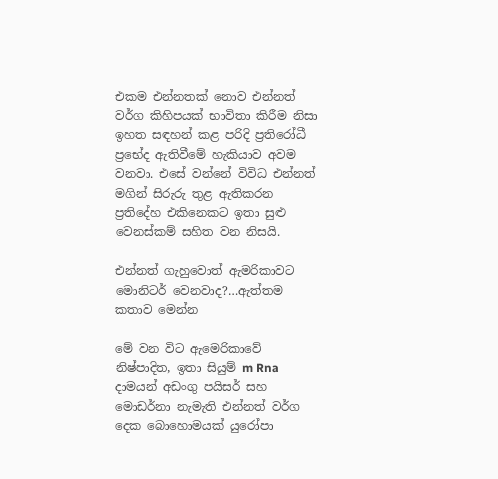එකම එන්නතක් නොව එන්නත් වර්ග කිහිපයක් භාවිතා කිරීම නිසා ඉහත සඳහන් කළ පරිදි ප්‍රතිරෝධී ප්‍රභේද ඇතිවීමේ හැකියාව අවම වනවා. එසේ වන්නේ විවිධ එන්නත් මගින් සිරුරු තුළ ඇතිකරන ප්‍රතිදේහ එකිනෙකට ඉතා සුළු වෙනස්කම් සහිත වන නිසයි.

එන්නත් ගැහුවොත් ඇමරිකාවට මොනිටර් වෙනවාද?…ඇත්තම කතාව මෙන්න

මේ වන විට ඇමෙරිකාවේ නිෂ්පාදිත, ඉතා සියුම් m Rna දාමයන් අඩංගු පයිසර් සහ මොඩර්නා නැමැති එන්නත් වර්ග දෙක බොහොමයක් යුරෝපා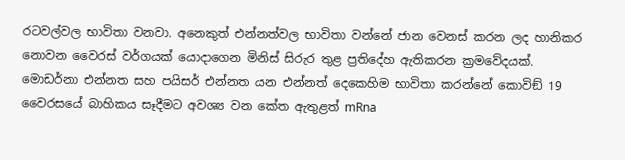රටවල්වල භාවිතා වනවා. අනෙකුත් එන්නත්වල භාවිතා වන්නේ ජාන වෙනස් කරන ලද හානිකර නොවන වෛරස් වර්ගයක් යොදාගෙන මිනිස් සිරුර තුළ ප්‍රතිදේහ ඇතිකරන ක්‍රමවේදයක්. මොඩර්නා එන්නත සහ පයිසර් එන්නත යන එන්නත් දෙකෙහිම භාවිතා කරන්නේ කොවිඞ් 19 වෛරසයේ බාහිකය සෑදීමට අවශ්‍ය වන කේත ඇතුළත් mRna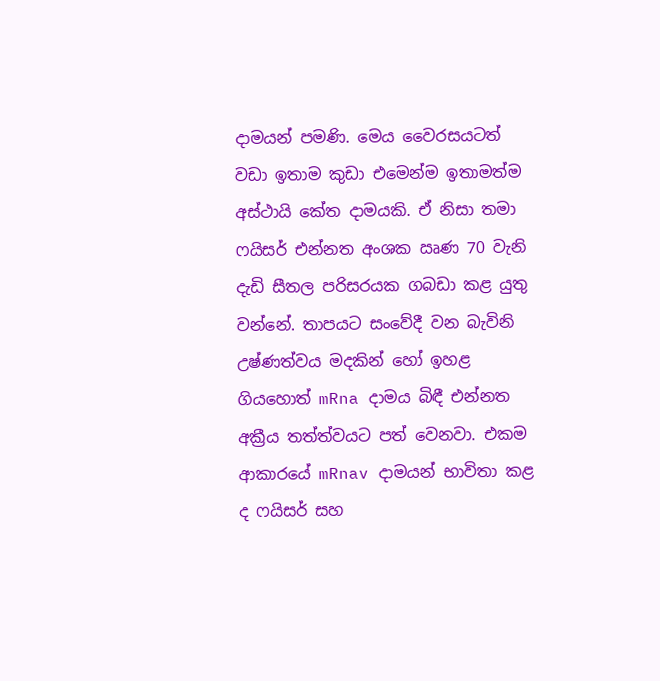දාමයන් පමණි. මෙය වෛරසයටත් වඩා ඉතාම කුඩා එමෙන්ම ඉතාමත්ම අස්ථායි කේත දාමයකි. ඒ නිසා තමා ෆයිසර් එන්නත අංශක ඍණ 70 වැනි දැඩි සීතල පරිසරයක ගබඩා කළ යුතු වන්නේ. තාපයට සංවේදී වන බැවිනි උෂ්ණත්වය මදකින් හෝ ඉහළ ගියහොත් mRna දාමය බිඳී එන්නත අක්‍රීය තත්ත්වයට පත් වෙනවා. එකම ආකාරයේ mRnav දාමයන් භාවිතා කළ ද ෆයිසර් සහ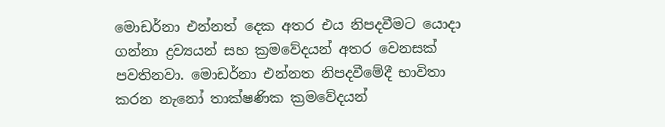මොඩර්නා එන්නත් දෙක අතර එය නිපදවීමට යොදා ගන්නා ද්‍රව්‍යයන් සහ ක්‍රමවේදයන් අතර වෙනසක් පවතිනවා. මොඩර්නා එන්නත නිපදවීමේදී භාවිතා කරන නැනෝ තාක්ෂණික ක්‍රමවේදයන්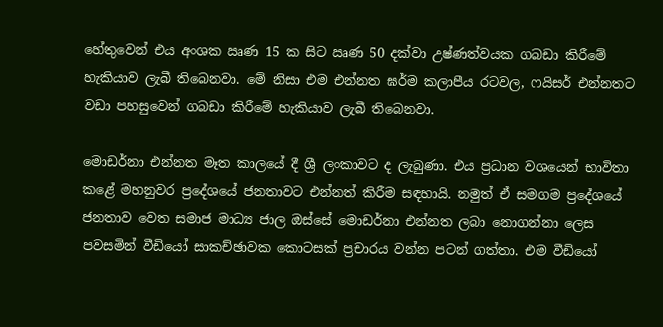හේතුවෙන් එය අංශක ඍණ 15 ක සිට ඍණ 50 දක්වා උෂ්ණත්වයක ගබඩා කිරීමේ හැකියාව ලැබී තිබෙනවා. මේ නිසා එම එන්නත ඝර්ම කලාපීය රටවල, ෆයිසර් එන්නතට වඩා පහසුවෙන් ගබඩා කිරීමේ හැකියාව ලැබී තිබෙනවා.

මොඩර්නා එන්නත මෑත කාලයේ දී ශ්‍රී ලංකාවට ද ලැබුණා. එය ප්‍රධාන වශයෙන් භාවිතා කළේ මහනුවර ප්‍රදේශයේ ජනතාවට එන්නත් කිරීම සඳහායි. නමුත් ඒ සමගම ප්‍රදේශයේ ජනතාව වෙත සමාජ මාධ්‍ය ජාල ඔස්සේ මොඩර්නා එන්නත ලබා නොගන්නා ලෙස පවසමින් වීඩියෝ සාකච්ඡාවක කොටසක් ප්‍රචාරය වන්න පටන් ගත්තා. එම වීඩියෝ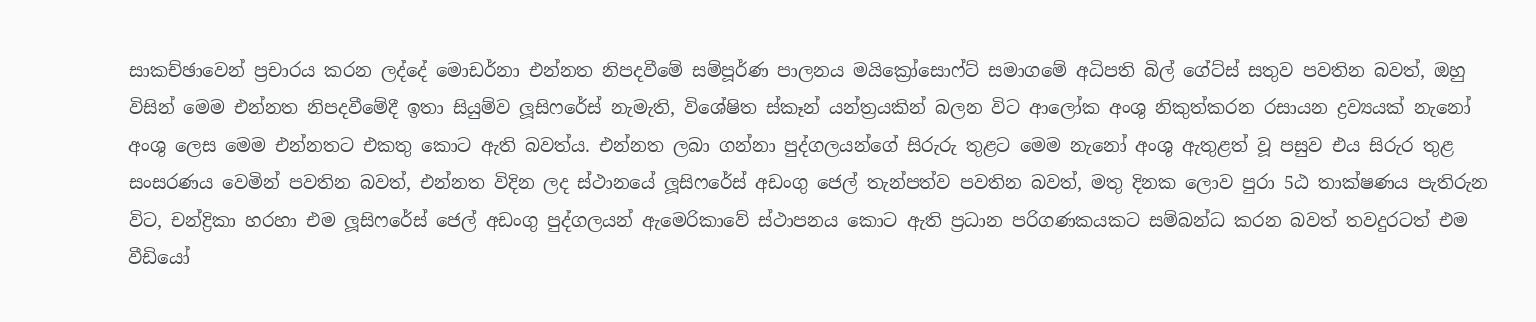සාකච්ඡාවෙන් ප්‍රචාරය කරන ලද්දේ මොඩර්නා එන්නත නිපදවීමේ සම්පූර්ණ පාලනය මයික්‍රෝසොෆ්ට් සමාගමේ අධිපති බිල් ගේට්ස් සතුව පවතින බවත්, ඔහු විසින් මෙම එන්නත නිපදවීමේදී ඉතා සියුම්ව ලූසිෆරේස් නැමැති, විශේෂිත ස්කෑන් යන්ත්‍රයකින් බලන විට ආලෝක අංශු නිකුත්කරන රසායන ද්‍රව්‍යයක් නැනෝ අංශු ලෙස මෙම එන්නතට එකතු කොට ඇති බවත්ය. එන්නත ලබා ගන්නා පුද්ගලයන්ගේ සිරුරු තුළට මෙම නැනෝ අංශු ඇතුළත් වූ පසුව එය සිරුර තුළ සංසරණය වෙමින් පවතින බවත්, එන්නත විදින ලද ස්ථානයේ ලූසිෆරේස් අඩංගු ජෙල් තැන්පත්ව පවතින බවත්, මතු දිනක ලොව පුරා 5ඨ තාක්ෂණය පැතිරුන විට, චන්ද්‍රිකා හරහා එම ලූසිෆරේස් ජෙල් අඩංගු පුද්ගලයන් ඇමෙරිකාවේ ස්ථාපනය කොට ඇති ප්‍රධාන පරිගණකයකට සම්බන්ධ කරන බවත් තවදුරටත් එම වීඩියෝ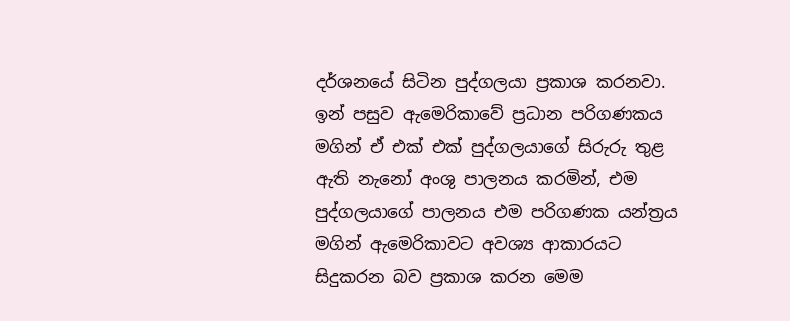දර්ශනයේ සිටින පුද්ගලයා ප්‍රකාශ කරනවා. ඉන් පසුව ඇමෙරිකාවේ ප්‍රධාන පරිගණකය මගින් ඒ එක් එක් පුද්ගලයාගේ සිරුරු තුළ ඇති නැනෝ අංශු පාලනය කරමින්, එම පුද්ගලයාගේ පාලනය එම පරිගණක යන්ත්‍රය මගින් ඇමෙරිකාවට අවශ්‍ය ආකාරයට සිදුකරන බව ප්‍රකාශ කරන මෙම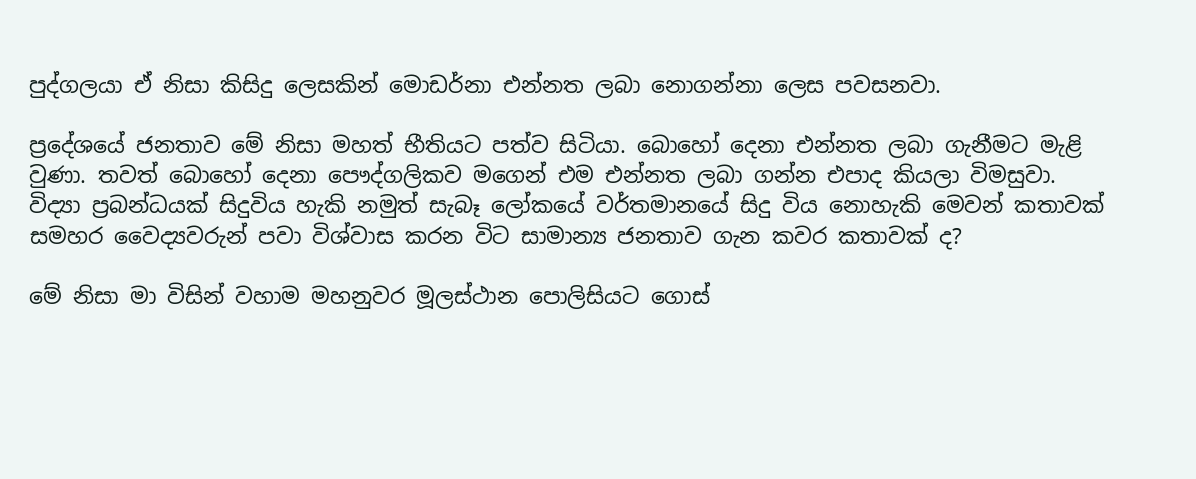පුද්ගලයා ඒ නිසා කිසිදු ලෙසකින් මොඩර්නා එන්නත ලබා නොගන්නා ලෙස පවසනවා.

ප්‍රදේශයේ ජනතාව මේ නිසා මහත් භීතියට පත්ව සිටියා. බොහෝ දෙනා එන්නත ලබා ගැනීමට මැළි වුණා. තවත් බොහෝ දෙනා පෞද්ගලිකව මගෙන් එම එන්නත ලබා ගන්න එපාද කියලා විමසුවා. විද්‍යා ප්‍රබන්ධයක් සිදුවිය හැකි නමුත් සැබෑ ලෝකයේ වර්තමානයේ සිදු විය නොහැකි මෙවන් කතාවක් සමහර වෛද්‍යවරුන් පවා විශ්වාස කරන විට සාමාන්‍ය ජනතාව ගැන කවර කතාවක් ද?

මේ නිසා මා විසින් වහාම මහනුවර මූලස්ථාන පොලිසියට ගොස්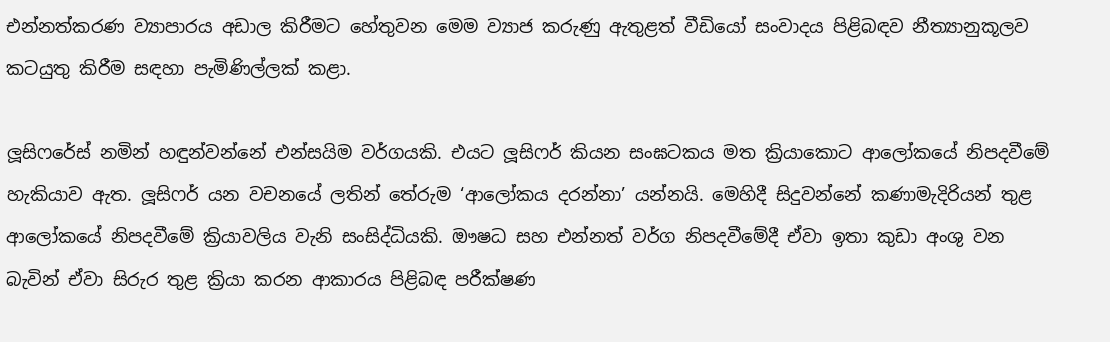එන්නත්කරණ ව්‍යාපාරය අඩාල කිරීමට හේතුවන මෙම ව්‍යාජ කරුණු ඇතුළත් වීඩියෝ සංවාදය පිළිබඳව නීත්‍යානුකූලව කටයුතු කිරීම සඳහා පැමිණිල්ලක් කළා.

ලූසිෆරේස් නමින් හඳුන්වන්නේ එන්සයිම වර්ගයකි. එයට ලූසිෆර් කියන සංඝටකය මත ක්‍රියාකොට ආලෝකයේ නිපදවීමේ හැකියාව ඇත. ලූසිෆර් යන වචනයේ ලතින් තේරුම ‘ආලෝකය දරන්නා’ යන්නයි. මෙහිදී සිදුවන්නේ කණාමැදිරියන් තුළ ආලෝකයේ නිපදවීමේ ක්‍රියාවලිය වැනි සංසිද්ධියකි. ඖෂධ සහ එන්නත් වර්ග නිපදවීමේදී ඒවා ඉතා කුඩා අංශු වන බැවින් ඒවා සිරුර තුළ ක්‍රියා කරන ආකාරය පිළිබඳ පරීක්ෂණ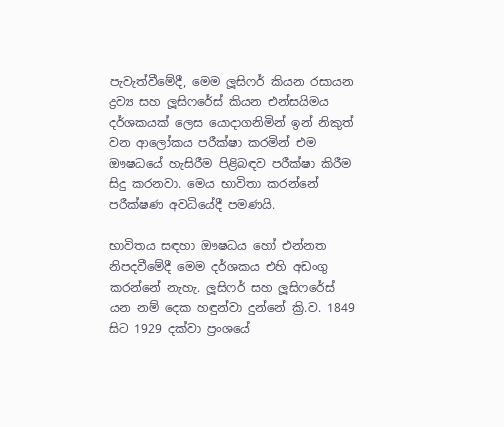පැවැත්වීමේදී, මෙම ලූසිෆර් කියන රසායන ද්‍රව්‍ය සහ ලූසිෆරේස් කියන එන්සයිමය දර්ශකයක් ලෙස යොදාගනිමින් ඉන් නිකුත් වන ආලෝකය පරීක්ෂා කරමින් එම ඖෂධයේ හැසිරීම පිළිබඳව පරීක්ෂා කිරීම සිදු කරනවා. මෙය භාවිතා කරන්නේ පරීක්ෂණ අවධියේදී පමණයි.

භාවිතය සඳහා ඖෂධය හෝ එන්නත නිපදවීමේදී මෙම දර්ශකය එහි අඩංගු කරන්නේ නැහැ. ලූසිෆර් සහ ලූසිෆරේස් යන නම් දෙක හඳුන්වා දුන්නේ ක්‍රි.ව. 1849 සිට 1929 දක්වා ප්‍රංශයේ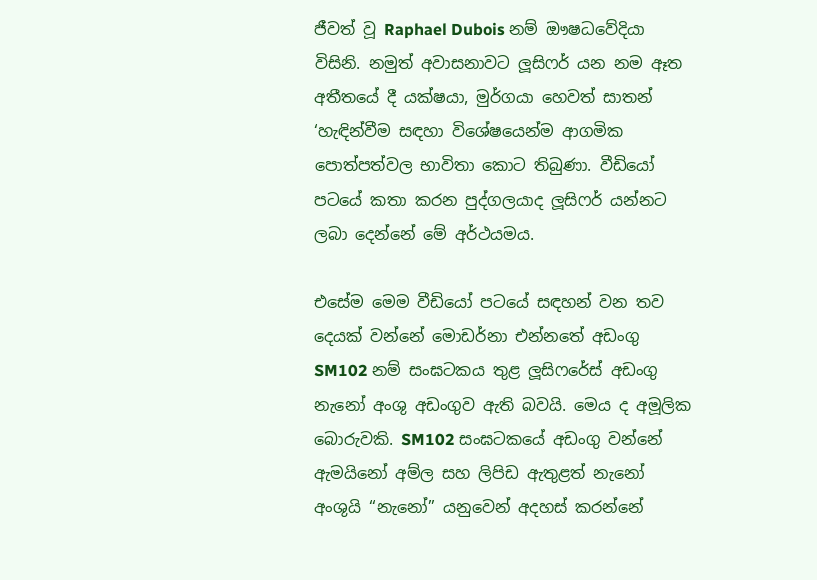ජීවත් වූ Raphael Dubois නම් ඖෂධවේදියා විසිනි. නමුත් අවාසනාවට ලූසිෆර් යන නම ඈත අතීතයේ දී යක්ෂයා, මුර්ගයා හෙවත් සාතන් ‘හැඳින්වීම සඳහා විශේෂයෙන්ම ආගමික පොත්පත්වල භාවිතා කොට තිබුණා. වීඩියෝ පටයේ කතා කරන පුද්ගලයාද ලූසිෆර් යන්නට ලබා දෙන්නේ මේ අර්ථයමය.

එසේම මෙම වීඩියෝ පටයේ සඳහන් වන තව දෙයක් වන්නේ මොඩර්නා එන්නතේ අඩංගු SM102 නම් සංඝටකය තුළ ලූසිෆරේස් අඩංගු නැනෝ අංශු අඩංගුව ඇති බවයි. මෙය ද අමූලික බොරුවකි. SM102 සංඝටකයේ අඩංගු වන්නේ ඇමයිනෝ අම්ල සහ ලිපිඩ ඇතුළත් නැනෝ අංශුයි ‘‘නැනෝ’’ යනුවෙන් අදහස් කරන්නේ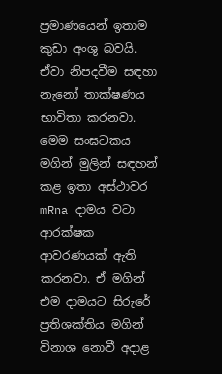ප්‍රමාණයෙන් ඉතාම කුඩා අංශු බවයි. ඒවා නිපදවීම සඳහා නැනෝ තාක්ෂණය භාවිතා කරනවා. මෙම සංඝටකය මගින් මුලින් සඳහන් කළ ඉතා අස්ථාවර mRna දාමය වටා ආරක්ෂක ආවරණයක් ඇති කරනවා. ඒ මගින් එම දාමයට සිරුරේ ප්‍රතිශක්තිය මගින් විනාශ නොවී අදාළ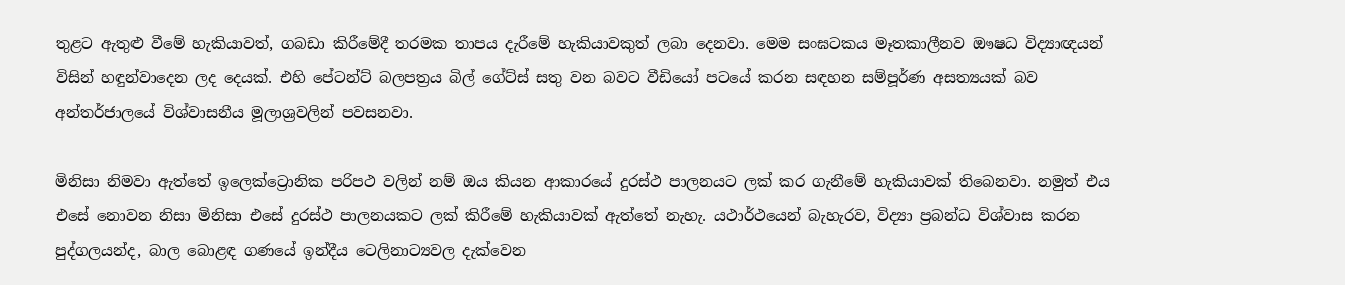තුළට ඇතුළු වීමේ හැකියාවත්, ගබඩා කිරීමේදී තරමක තාපය දැරීමේ හැකියාවකුත් ලබා දෙනවා. මෙම සංඝටකය මෑතකාලීනව ඖෂධ විද්‍යාඥයන් විසින් හඳුන්වාදෙන ලද දෙයක්. එහි පේටන්ට් බලපත්‍රය බිල් ගේට්ස් සතු වන බවට වීඩියෝ පටයේ කරන සඳහන සම්පූර්ණ අසත්‍යයක් බව අන්තර්ජාලයේ විශ්වාසනීය මූලාශ්‍රවලින් පවසනවා.

මිනිසා නිමවා ඇත්තේ ඉලෙක්ට්‍රොනික පරිපථ වලින් නම් ඔය කියන ආකාරයේ දුරස්ථ පාලනයට ලක් කර ගැනීමේ හැකියාවක් තිබෙනවා. නමුත් එය එසේ නොවන නිසා මිනිසා එසේ දුරස්ථ පාලනයකට ලක් කිරීමේ හැකියාවක් ඇත්තේ නැහැ. යථාර්ථයෙන් බැහැරව, විද්‍යා ප්‍රබන්ධ විශ්වාස කරන පුද්ගලයන්ද, බාල බොළඳ ගණයේ ඉන්දීය ටෙලිනාට්‍යවල දැක්වෙන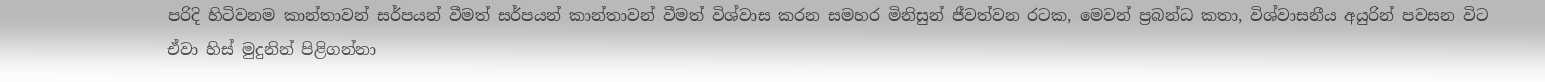පරිදි හිටිවනම කාන්තාවන් සර්පයන් වීමත් සර්පයන් කාන්තාවන් වීමත් විශ්වාස කරන සමහර මිනිසුන් ජීවත්වන රටක, මෙවන් ප්‍රබන්ධ කතා, විශ්වාසනීය අයුරින් පවසන විට ඒවා හිස් මුදුනින් පිළිගන්නා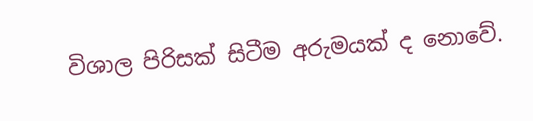විශාල පිරිසක් සිටීම අරුමයක් ද නොවේ.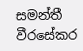සමන්තී වීරසේකර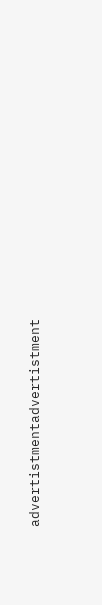advertistmentadvertistment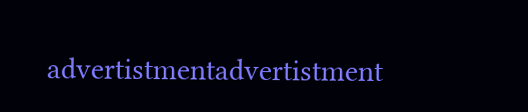advertistmentadvertistment